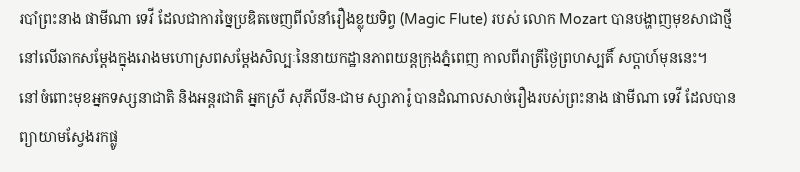របាំព្រះនាង ផាមីណា ទេវី ដែលជាការច្នៃប្រឌិតចេញពីលំនាំរឿងខ្លុយទិព្វ (Magic Flute) របស់ លោក Mozart បានបង្ហាញមុខសាជាថ្មីនៅលើឆាកសម្តែងក្នុងរោងមហោស្រពសម្តែងសិល្បៈនៃនាយកដ្ឋានភាពយន្តក្រុងភ្នំពេញ កាលពីរាត្រីថ្ងៃព្រហស្បតិ៍ សប្តាហ៍មុននេះ។
នៅចំពោះមុខអ្នកទស្សនាជាតិ និងអន្តរជាតិ អ្នកស្រី សុភីលីន-ជាម ស្សាភារ៉ូ បានដំណាលសាច់រឿងរបស់ព្រះនាង ផាមីណា ទេវី ដែលបានព្យាយាមស្វែងរកផ្លូ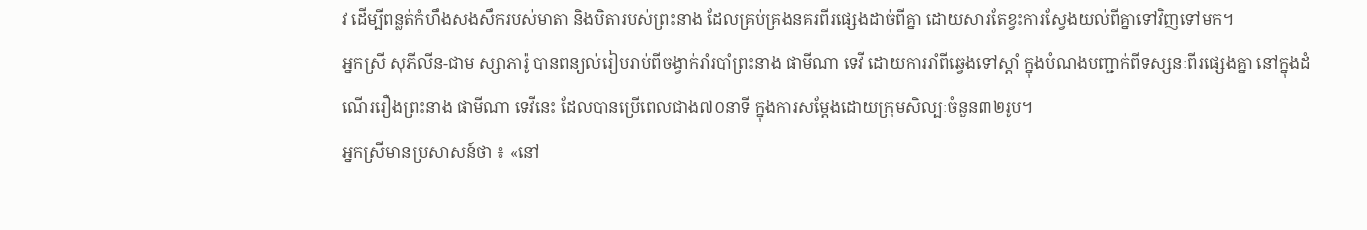វ ដើម្បីពន្លត់កំហឹងសងសឹករបស់មាតា និងបិតារបស់ព្រះនាង ដែលគ្រប់គ្រងនគរពីរផ្សេងដាច់ពីគ្នា ដោយសារតែខ្វះការស្វែងយល់ពីគ្នាទៅវិញទៅមក។
អ្នកស្រី សុភីលីន-ជាម ស្សាភារ៉ូ បានពន្យល់រៀបរាប់ពីចង្វាក់រាំរបាំព្រះនាង ផាមីណា ទេវី ដោយការរាំពីឆ្វេងទៅស្តាំ ក្នុងបំណងបញ្ជាក់ពីទស្សនៈពីរផ្សេងគ្នា នៅក្នុងដំណើររឿងព្រះនាង ផាមីណា ទេវីនេះ ដែលបានប្រើពេលជាង៧០នាទី ក្នុងការសម្តែងដោយក្រុមសិល្បៈចំនួន៣២រូប។
អ្នកស្រីមានប្រសាសន៍ថា ៖ «នៅ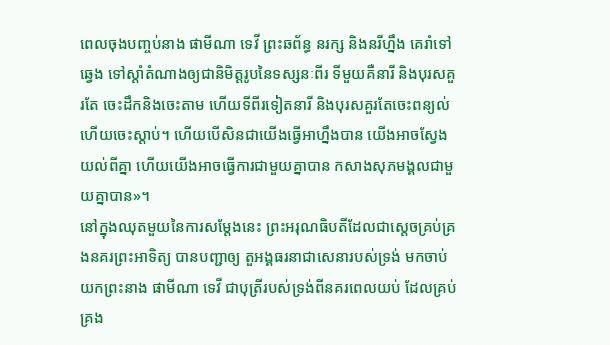ពេលចុងបញ្ចប់នាង ផាមីណា ទេវី ព្រះឆព័ន្ធ នរក្ស និងនរីហ្នឹង គេរាំទៅឆ្វេង ទៅស្តាំតំណាងឲ្យជានិមិត្តរូបនៃទស្សនៈពីរ ទីមួយគឺនារី និងបុរសគួរតែ ចេះដឹកនិងចេះតាម ហើយទីពីរទៀតនារី និងបុរសគួរតែចេះពន្យល់ហើយចេះស្តាប់។ ហើយបើសិនជាយើងធ្វើអាហ្នឹងបាន យើងអាចស្វែងយល់ពីគ្នា ហើយយើងអាចធ្វើការជាមួយគ្នាបាន កសាងសុភមង្គលជាមួយគ្នាបាន»។
នៅក្នុងឈុតមួយនៃការសម្តែងនេះ ព្រះអរុណធិបតីដែលជាស្តេចគ្រប់គ្រងនគរព្រះអាទិត្យ បានបញ្ជាឲ្យ តួអង្គធរនាជាសេនារបស់ទ្រង់ មកចាប់យកព្រះនាង ផាមីណា ទេវី ជាបុត្រីរបស់ទ្រង់ពីនគរពេលយប់ ដែលគ្រប់គ្រង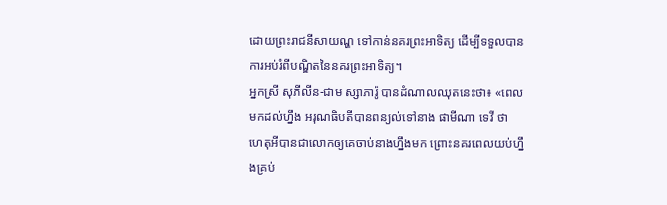ដោយព្រះរាជនីសាយណ្ហ ទៅកាន់នគរព្រះអាទិត្យ ដើម្បីទទួលបានការអប់រំពីបណ្ឌិតនៃនគរព្រះអាទិត្យ។
អ្នកស្រី សុភីលីន-ជាម ស្សាភារ៉ូ បានដំណាលឈុតនេះថា៖ «ពេលមកដល់ហ្នឹង អរុណធិបតីបានពន្យល់ទៅនាង ផាមីណា ទេវី ថា ហេតុអីបានជាលោកឲ្យគេចាប់នាងហ្នឹងមក ព្រោះនគរពេលយប់ហ្នឹងគ្រប់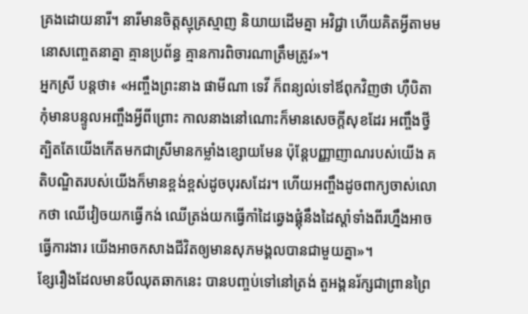គ្រងដោយនារី។ នារីមានចិត្តស្មុគ្រស្មាញ និយាយដើមគ្នា អវិជ្ជា ហើយគិតអ្វីតាមមនោសញ្ចេតនាគ្នា គ្មានប្រព័ន្ធ គ្មានការពិចារណាត្រឹមត្រូវ»។
អ្នកស្រី បន្តថា៖ «អញ្ចឹងព្រះនាង ផាមីណា ទេវី ក៏ពន្យល់ទៅឪពុកវិញថា ហ៊ឺបិតា កុំមានបន្ទូលអញ្ចឹងអ្វីពីព្រោះ កាលនាងនៅណោះក៏មានសេចក្តីសុខដែរ អញ្ចឹងថ្វីត្បិតតែយើងកើតមកជាស្រីមានកម្លាំងខ្សោយមែន ប៉ុន្តែបញ្ញាញាណរបស់យើង គតិបណ្ឌិតរបស់យើងក៏មានខ្ពង់ខ្ពស់ដូចបុរសដែរ។ ហើយអញ្ចឹងដូចពាក្យចាស់លោកថា ឈើវៀចយកធ្វើកង់ ឈើត្រង់យកធ្វើកាំដៃឆ្វេងផ្គុំនឹងដៃស្តាំទាំងពីរហ្នឹងអាចធ្វើការងារ យើងអាចកសាងជីវិតឲ្យមានសុភមង្គលបានជាមួយគ្នា»។
ខ្សែរឿងដែលមានបីឈុតឆាកនេះ បានបញ្ចប់ទៅនៅត្រង់ តួអង្គនរ័ក្សជាព្រានព្រៃ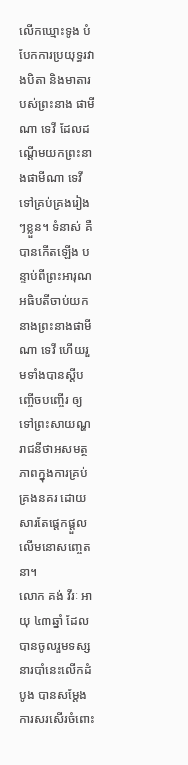លើកឃ្មោះទូង បំបែកការប្រយុទ្ធរវាងបិតា និងមាតារបស់ព្រះនាង ផាមីណា ទេវី ដែលដណ្តើមយកព្រះនាងផាមីណា ទេវី ទៅគ្រប់គ្រងរៀងៗខ្លួន។ ទំនាស់ គឺបានកើតឡើង បន្ទាប់ពីព្រះអារុណអធិបតីចាប់យកនាងព្រះនាងផាមីណា ទេវី ហើយរួមទាំងបានស្តីបញ្ចើចបញ្ចើរ ឲ្យទៅព្រះសាយណ្ហរាជនីថាអសមត្ថភាពក្នុងការគ្រប់គ្រងនគរ ដោយសារតែផ្តេកផ្តួលលើមនោសញ្ចេតនា។
លោក គង់ វីរៈ អាយុ ៤៣ឆ្នាំ ដែលបានចូលរួមទស្សនារបាំនេះលើកដំបូង បានសម្តែងការសរសើរចំពោះ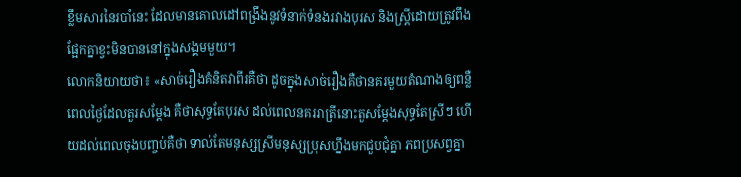ខ្លឹមសារនៃរបាំនេះ ដែលមានគោលដៅពង្រឹងនូវទំនាក់ទំនងរវាងបុរស និងស្រ្តីដោយត្រូវពឹងផ្អែកគ្នាខ្វះមិនបាននៅក្នុងសង្គមមួយ។
លោកនិយាយថា៖ «សាច់រឿងគំនិតវាពីរគឺថា ដូចក្នុងសាច់រឿងគឺថានគរមួយតំណាងឲ្យពន្លឺពេលថ្ងៃដែលតួរសម្តែង គឺថាសុទ្ធតែបុរស ដល់ពេលនគររាត្រីនោះតួសម្តែងសុទ្ធតែស្រីៗ ហើយដល់ពេលចុងបញ្ចប់គឺថា ទាល់តែមនុស្សស្រីមនុស្សប្រុសហ្នឹងមកជួបជុំគ្នា ភពប្រសព្វគ្នា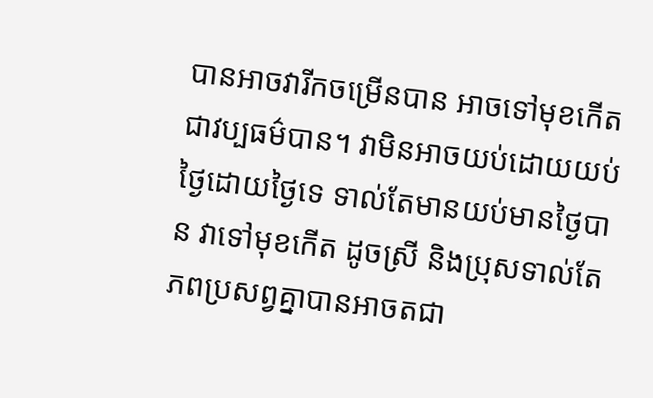បានអាចវារីកចម្រើនបាន អាចទៅមុខកើតជាវប្បធម៌បាន។ វាមិនអាចយប់ដោយយប់ ថ្ងៃដោយថ្ងៃទេ ទាល់តែមានយប់មានថ្ងៃបាន វាទៅមុខកើត ដូចស្រី និងប្រុសទាល់តែភពប្រសព្វគ្នាបានអាចតជា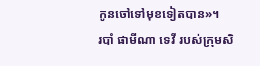កូនចៅទៅមុខទៀតបាន»។
របាំ ផាមីណា ទេវី របស់ក្រុមសិ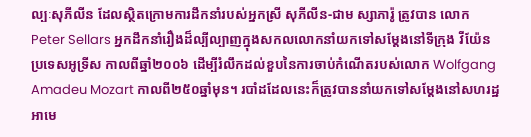ល្បៈសុភីលីន ដែលស្ថិតក្រោមការដឹកនាំរបស់អ្នកស្រី សុភីលីន-ជាម ស្សាភារ៉ូ ត្រូវបាន លោក Peter Sellars អ្នកដឹកនាំរឿងដ៏ល្បីល្បាញក្នុងសកលលោកនាំយកទៅសម្តែងនៅទីក្រុង វីយ៉ែន ប្រទេសអូទ្រីស កាលពីឆ្នាំ២០០៦ ដើម្បីរំលឹកដល់ខួបនៃការចាប់កំណើតរបស់លោក Wolfgang Amadeu Mozart កាលពី២៥០ឆ្នាំមុន។ របាំដដែលនេះក៏ត្រូវបាននាំយកទៅសម្តែងនៅសហរដ្ឋអាមេ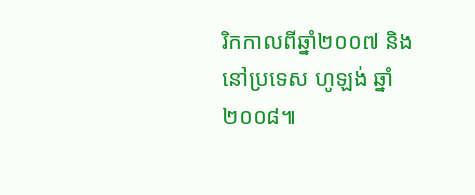រិកកាលពីឆ្នាំ២០០៧ និងនៅប្រទេស ហូឡង់ ឆ្នាំ២០០៨៕